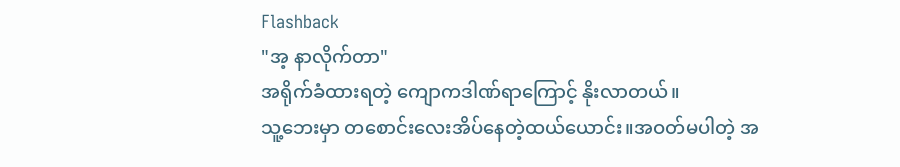Flashback
"အ့ နာလိုက်တာ"
အရိုက်ခံထားရတဲ့ ကျောကဒါဏ်ရာကြောင့် နိုးလာတယ်။
သူ့ဘေးမှာ တစောင်းလေးအိပ်နေတဲ့ထယ်ယောင်း။အဝတ်မပါတဲ့ အ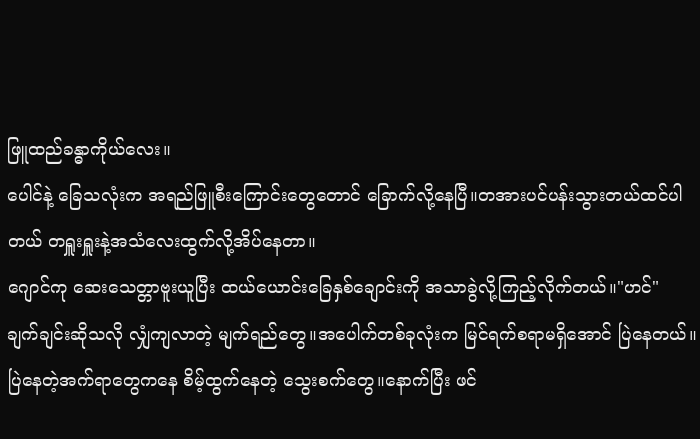ဖြူထည်ခန္ဓာကိုယ်လေး။
ပေါင်နဲ့ ခြေသလုံးက အရည်ဖြူစီးကြောင်းတွေတောင် ခြောက်လို့နေပြီ။တအားပင်ပန်းသွားတယ်ထင်ပါတယ် တရှူးရှူးနဲ့အသံလေးထွက်လို့အိပ်နေတာ။
ဂျောင်ကု ဆေးသေတ္တာဗူးယူပြီး ထယ်ယောင်းခြေနှစ်ချောင်းကို အသာခွဲလို့ကြည့်လိုက်တယ်။"ဟင်"
ချက်ချင်းဆိုသလို လျှံကျလာတဲ့ မျက်ရည်တွေ။အပေါက်တစ်ခုလုံးက မြင်ရက်စရာမရှိအောင် ပြဲနေတယ်။
ပြဲနေတဲ့အက်ရာတွေကနေ စိမ့်ထွက်နေတဲ့ သွေးစက်တွေ။နောက်ပြီး ဖင်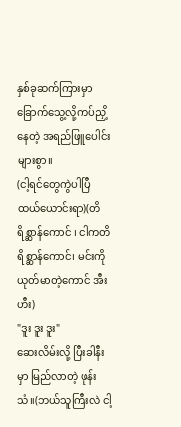နှစ်ခုဆက်ကြားမှာ ခြောက်သွေ့လို့ကပ်ညှိ့နေတဲ့ အရည်ဖြူပေါင်းများစွာ။
(ငါ့ရင်တွေကွဲပါပြီ ထယ်ယောင်းရာ)(တိရိစ္ဆာန်ကောင် ၊ ငါကတိရိစ္ဆာန်ကောင်၊ မင်းကိုယုတ်မာတဲ့ကောင် အီးဟီး)
"ဒူး ဒူး ဒူး"
ဆေးလိမ်းလို့ ပြီးခါနီးမှာ မြည်လာတဲ့ ဖုန်းသံ။(ဘယ်သူကြီးလဲ ငါ့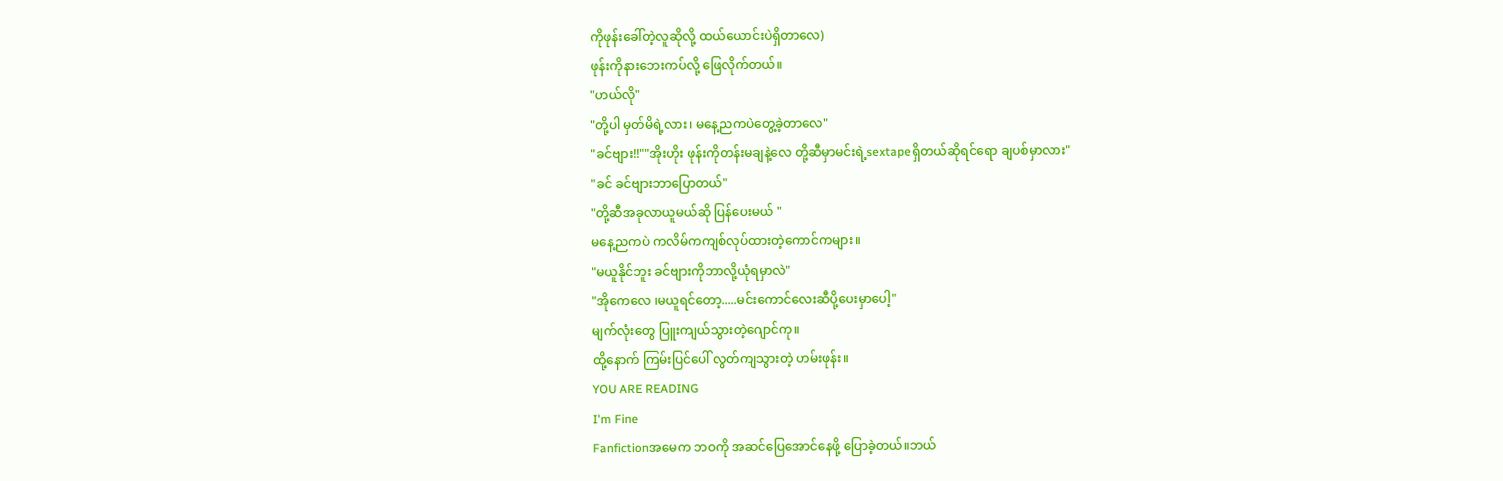ကိုဖုန်းခေါ်တဲ့လူဆိုလို့ ထယ်ယောင်းပဲရှိတာလေ)
ဖုန်းကိုနားဘေးကပ်လို့ ဖြေလိုက်တယ်။
"ဟယ်လို"
"တို့ပါ မှတ်မိရဲ့လား၊ မနေ့ညကပဲတွေ့ခဲ့တာလေ"
"ခင်ဗျား!!""အိုးဟိုး ဖုန်းကိုတန်းမချနဲ့လေ တို့ဆီမှာမင်းရဲ့sextapeရှိတယ်ဆိုရင်ရော ချပစ်မှာလား"
"ခင် ခင်ဗျားဘာပြောတယ်"
"တို့ဆီအခုလာယူမယ်ဆို ပြန်ပေးမယ် "
မနေ့ညကပဲ ကလိမ်ကကျစ်လုပ်ထားတဲ့ကောင်ကများ။
"မယူနိုင်ဘူး ခင်ဗျားကိုဘာလို့ယုံရမှာလဲ"
"အိုကေလေ ၊မယူရင်တော့.....မင်းကောင်လေးဆီပို့ပေးမှာပေါ့"
မျက်လုံးတွေ ပြူးကျယ်သွားတဲ့ဂျောင်ကု။
ထို့နောက် ကြမ်းပြင်ပေါ် လွတ်ကျသွားတဲ့ ဟမ်းဖုန်း။
YOU ARE READING
I'm Fine
Fanfictionအမေက ဘဝကို အဆင်ပြေအောင်နေဖို့ ပြောခဲ့တယ်။ဘယ်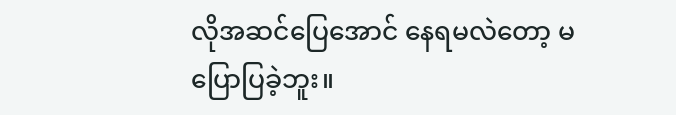လိုအဆင်ပြေအောင် နေရမလဲတော့ မပြောပြခဲ့ဘူး။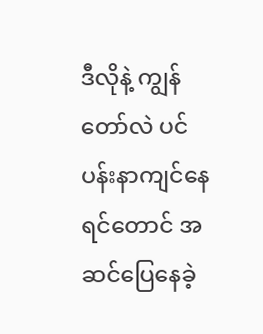ဒီလိုနဲ့ ကျွန်တော်လဲ ပင်ပန်းနာကျင်နေရင်တောင် အဆင်ပြေနေခဲ့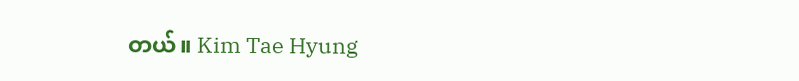တယ်။ Kim Tae Hyung